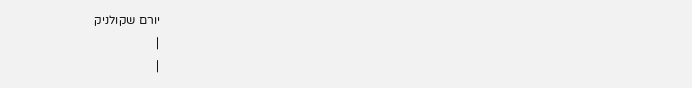יורם שקולניק
|
|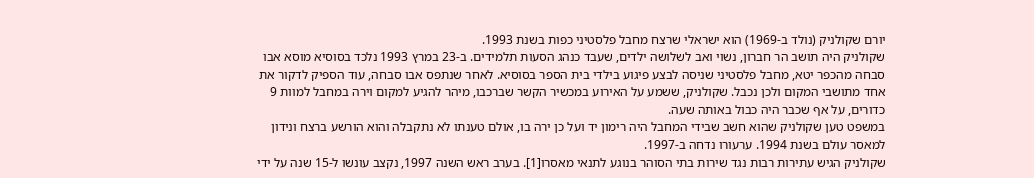יורם שקולניק (נולד ב-1969) הוא ישראלי שרצח מחבל פלסטיני כפות בשנת 1993.
שקולניק היה תושב הר חברון, נשוי ואב לשלושה ילדים, שעבד כנהג הסעות תלמידים. ב-23 במרץ 1993 נלכד בסוסיא מוסא אבו סבחה מהכפר יטא, מחבל פלסטיני שניסה לבצע פיגוע בילדי בית הספר בסוסיא. לאחר שנתפס אבו סבחה, עוד הספיק לדקור את אחד מתושבי המקום ולכן נכבל. שקולניק, ששמע על האירוע במכשיר הקשר שברכבו, מיהר להגיע למקום וירה במחבל למוות 9 כדורים, על אף שכבר היה כבול באותה שעה.
במשפט טען שקולניק שהוא חשב שבידי המחבל היה רימון יד ועל כן ירה בו, אולם טענתו לא נתקבלה והוא הורשע ברצח ונידון למאסר עולם בשנת 1994. ערעורו נדחה ב-1997.
שקולניק הגיש עתירות רבות נגד שירות בתי הסוהר בנוגע לתנאי מאסרו[1]. בערב ראש השנה 1997, נקצב עונשו ל-15 שנה על ידי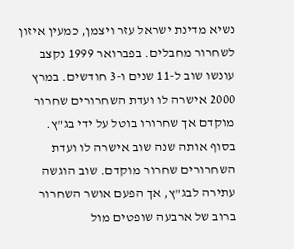נשיא מדינת ישראל עזר ויצמן, כמעין איזון לשחרור מחבלים. בפברואר 1999 נקצב עונשו שוב ל-11 שנים ו-3 חודשים. במרץ 2000 אישרה לו ועדת השחרורים שחרור מוקדם אך שחרורו בוטל על ידי בג"ץ. בסוף אותה שנה שוב אישרה לו ועדת השחרורים שחרור מוקדם. שוב הוגשה עתירה לבג"ץ, אך הפעם אושר השחרור ברוב של ארבעה שופטים מול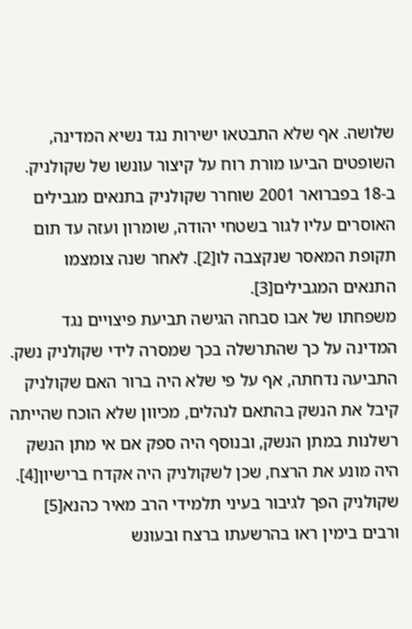שלושה. אף שלא התבטאו ישירות נגד נשיא המדינה, השופטים הביעו מורת רוח על קיצור עונשו של שקולניק. ב-18 בפברואר 2001 שוחרר שקולניק בתנאים מגבילים האוסרים עליו לגור בשטחי יהודה, שומרון ועזה עד תום תקופת המאסר שנקצבה לו[2]. לאחר שנה צומצמו התנאים המגבילים[3].
משפחתו של אבו סבחה הגישה תביעת פיצויים נגד המדינה על כך שהתרשלה בכך שמסרה לידי שקולניק נשק. התביעה נדחתה, אף על פי שלא היה ברור האם שקולניק קיבל את הנשק בהתאם לנהלים, מכיוון שלא הוכח שהייתה רשלנות במתן הנשק, ובנוסף היה ספק אם אי מתן הנשק היה מונע את הרצח, שכן לשקולניק היה אקדח ברישיון[4].
שקולניק הפך לגיבור בעיני תלמידי הרב מאיר כהנא[5] ורבים בימין ראו בהרשעתו ברצח ובעונש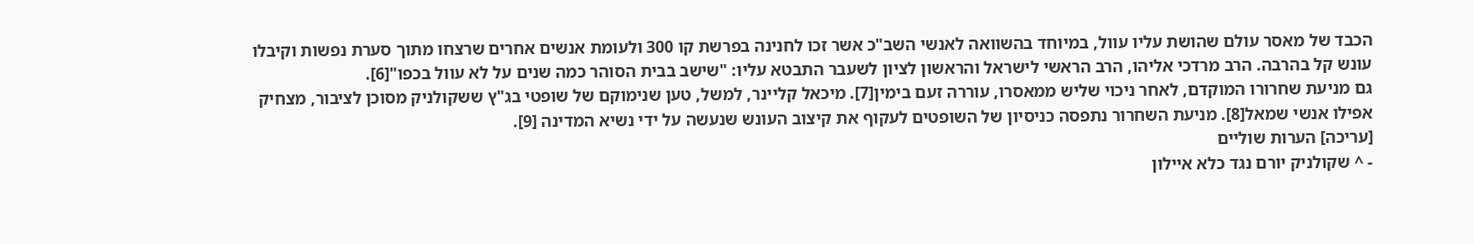הכבד של מאסר עולם שהושת עליו עוול, במיוחד בהשוואה לאנשי השב"כ אשר זכו לחנינה בפרשת קו 300 ולעומת אנשים אחרים שרצחו מתוך סערת נפשות וקיבלו עונש קל בהרבה. הרב מרדכי אליהו, הרב הראשי לישראל והראשון לציון לשעבר התבטא עליו: "שישב בבית הסוהר כמה שנים על לא עוול בכפו"[6].
גם מניעת שחרורו המוקדם, לאחר ניכוי שליש ממאסרו, עוררה זעם בימין[7]. מיכאל קליינר, למשל, טען שנימוקם של שופטי בג"ץ ששקולניק מסוכן לציבור, מצחיק אפילו אנשי שמאל[8]. מניעת השחרור נתפסה כניסיון של השופטים לעקוף את קיצוב העונש שנעשה על ידי נשיא המדינה [9].
[עריכה] הערות שוליים
- ^ שקולניק יורם נגד כלא איילון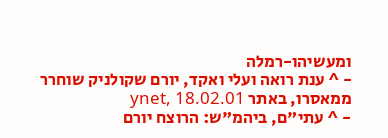ומעשיהו-רמלה
- ^ ענת רואה ועלי ואקד, יורם שקולניק שוחרר ממאסרו, באתר ynet, 18.02.01
- ^ עתי"ם, ביהמ"ש: הרוצח יורם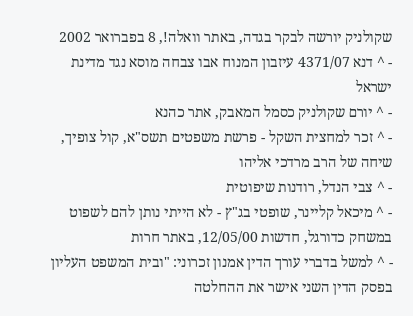שקולניק יורשה לבקר בגדה, באתר וואלה!, 8 בפברואר 2002
- ^ דנא 4371/07 עיזבון המנוח אבו צבחה מוסא נגד מדינת ישראל
- ^ יורם שקולניק כסמל המאבק, אתר כהנא
- ^ זכר למחצית השקל - פרשת משפטים תשס"א, קול צופיך, שיחה של הרב מרדכי אליהו
- ^ צבי הנדל, רודנות שיפוטית
- ^ מיכאל קליינר, שופטי בג"ץ - לא הייתי נותן להם לשפוט במשחק כדורגל, חדשות 12/05/00, באתר חרות
- ^ למשל בדברי עורך הדין אמנון זכרוני: "ובית המשפט העליון בפסק הדין השני אישר את ההחלטה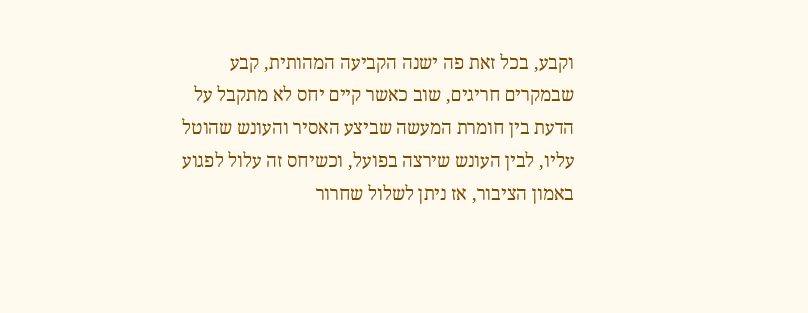וקבע, בכל זאת פה ישנה הקביעה המהותית, קבע שבמקרים חריגים, שוב כאשר קיים יחס לא מתקבל על הדעת בין חומרת המעשה שביצע האסיר והעונש שהוטל עליו, לבין העונש שירצה בפועל, וכשיחס זה עלול לפגוע באמון הציבור, אז ניתן לשלול שחרור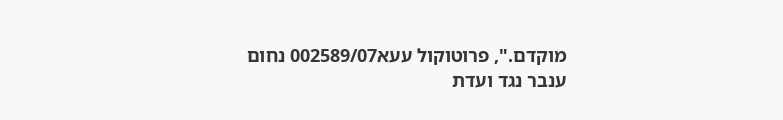מוקדם.", פרוטוקול עעא002589/07 נחום ענבר נגד ועדת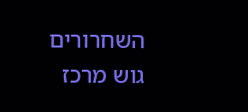השחרורים גוש מרכז